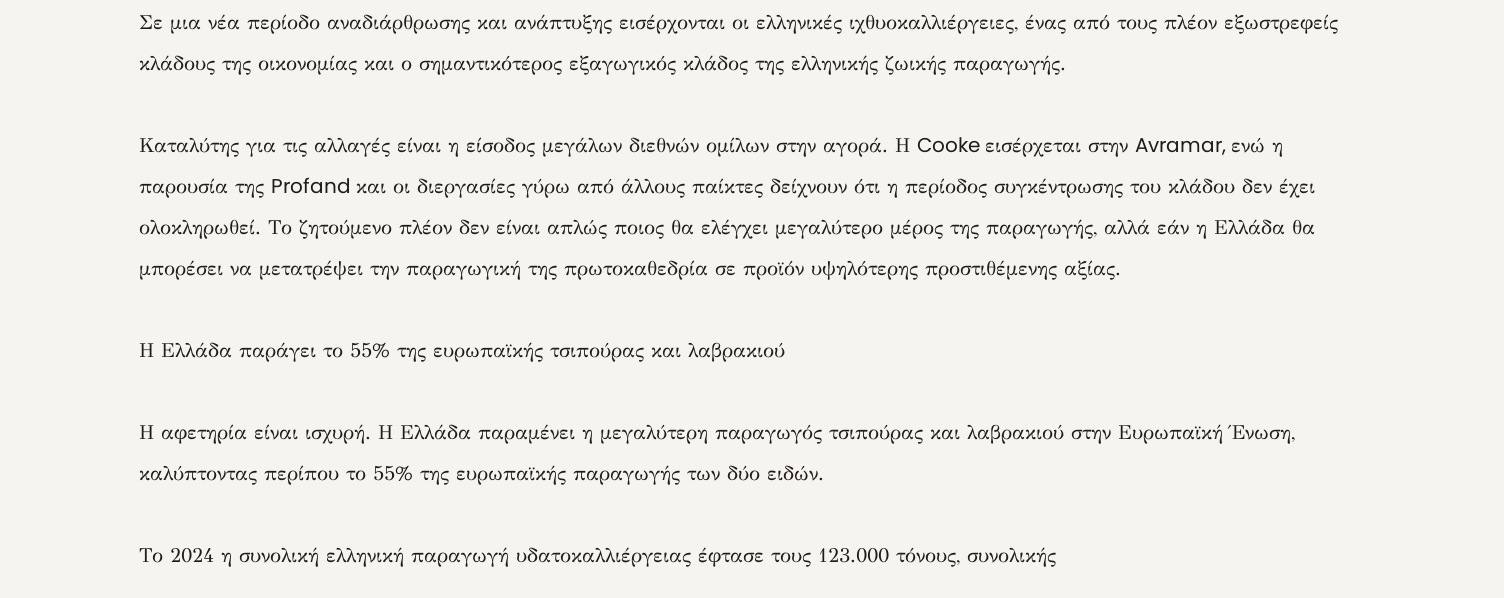Σε μια νέα περίοδο αναδιάρθρωσης και ανάπτυξης εισέρχονται οι ελληνικές ιχθυοκαλλιέργειες, ένας από τους πλέον εξωστρεφείς κλάδους της οικονομίας και ο σημαντικότερος εξαγωγικός κλάδος της ελληνικής ζωικής παραγωγής.

Καταλύτης για τις αλλαγές είναι η είσοδος μεγάλων διεθνών ομίλων στην αγορά. Η Cooke εισέρχεται στην Avramar, ενώ η παρουσία της Profand και οι διεργασίες γύρω από άλλους παίκτες δείχνουν ότι η περίοδος συγκέντρωσης του κλάδου δεν έχει ολοκληρωθεί. Το ζητούμενο πλέον δεν είναι απλώς ποιος θα ελέγχει μεγαλύτερο μέρος της παραγωγής, αλλά εάν η Ελλάδα θα μπορέσει να μετατρέψει την παραγωγική της πρωτοκαθεδρία σε προϊόν υψηλότερης προστιθέμενης αξίας.

Η Ελλάδα παράγει το 55% της ευρωπαϊκής τσιπούρας και λαβρακιού

Η αφετηρία είναι ισχυρή. Η Ελλάδα παραμένει η μεγαλύτερη παραγωγός τσιπούρας και λαβρακιού στην Ευρωπαϊκή Ένωση, καλύπτοντας περίπου το 55% της ευρωπαϊκής παραγωγής των δύο ειδών.

Το 2024 η συνολική ελληνική παραγωγή υδατοκαλλιέργειας έφτασε τους 123.000 τόνους, συνολικής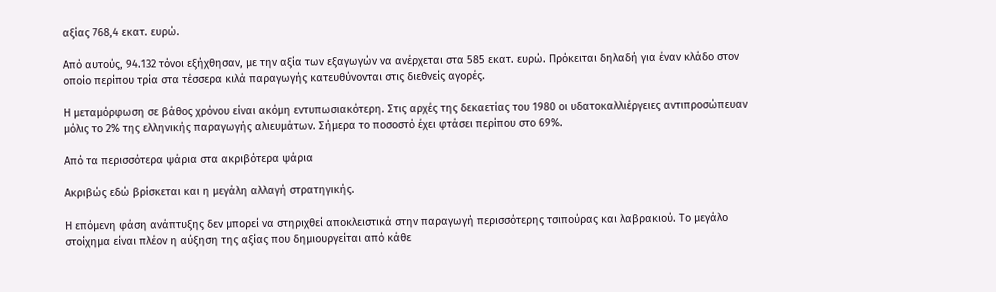αξίας 768,4 εκατ. ευρώ.

Από αυτούς, 94.132 τόνοι εξήχθησαν, με την αξία των εξαγωγών να ανέρχεται στα 585 εκατ. ευρώ. Πρόκειται δηλαδή για έναν κλάδο στον οποίο περίπου τρία στα τέσσερα κιλά παραγωγής κατευθύνονται στις διεθνείς αγορές.

Η μεταμόρφωση σε βάθος χρόνου είναι ακόμη εντυπωσιακότερη. Στις αρχές της δεκαετίας του 1980 οι υδατοκαλλιέργειες αντιπροσώπευαν μόλις το 2% της ελληνικής παραγωγής αλιευμάτων. Σήμερα το ποσοστό έχει φτάσει περίπου στο 69%.

Από τα περισσότερα ψάρια στα ακριβότερα ψάρια

Ακριβώς εδώ βρίσκεται και η μεγάλη αλλαγή στρατηγικής.

Η επόμενη φάση ανάπτυξης δεν μπορεί να στηριχθεί αποκλειστικά στην παραγωγή περισσότερης τσιπούρας και λαβρακιού. Το μεγάλο στοίχημα είναι πλέον η αύξηση της αξίας που δημιουργείται από κάθε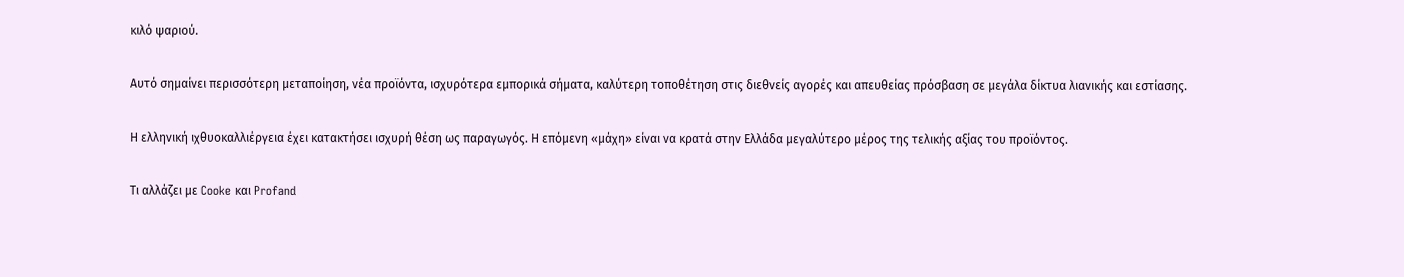κιλό ψαριού.

Αυτό σημαίνει περισσότερη μεταποίηση, νέα προϊόντα, ισχυρότερα εμπορικά σήματα, καλύτερη τοποθέτηση στις διεθνείς αγορές και απευθείας πρόσβαση σε μεγάλα δίκτυα λιανικής και εστίασης.

Η ελληνική ιχθυοκαλλιέργεια έχει κατακτήσει ισχυρή θέση ως παραγωγός. Η επόμενη «μάχη» είναι να κρατά στην Ελλάδα μεγαλύτερο μέρος της τελικής αξίας του προϊόντος.

Τι αλλάζει με Cooke και Profand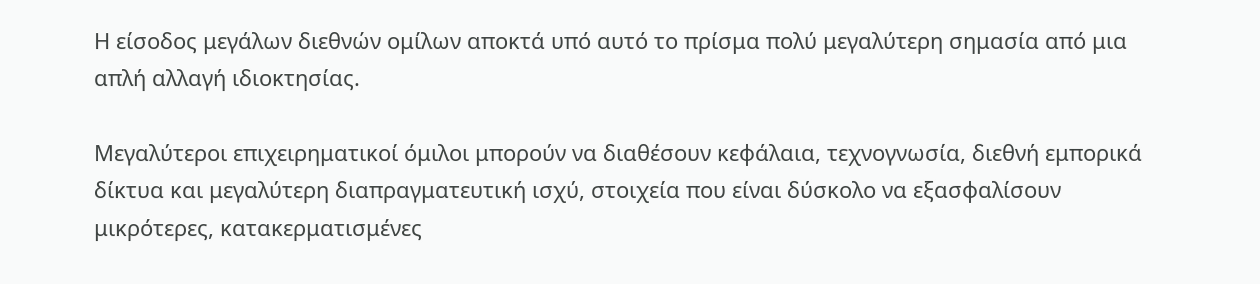Η είσοδος μεγάλων διεθνών ομίλων αποκτά υπό αυτό το πρίσμα πολύ μεγαλύτερη σημασία από μια απλή αλλαγή ιδιοκτησίας.

Μεγαλύτεροι επιχειρηματικοί όμιλοι μπορούν να διαθέσουν κεφάλαια, τεχνογνωσία, διεθνή εμπορικά δίκτυα και μεγαλύτερη διαπραγματευτική ισχύ, στοιχεία που είναι δύσκολο να εξασφαλίσουν μικρότερες, κατακερματισμένες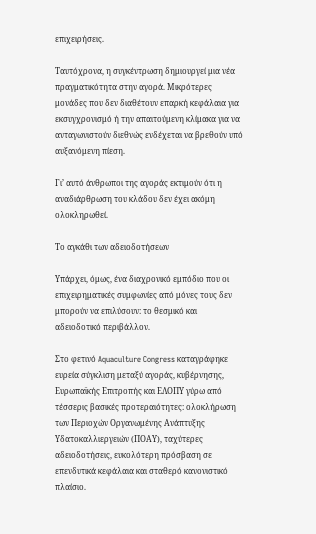επιχειρήσεις.

Ταυτόχρονα, η συγκέντρωση δημιουργεί μια νέα πραγματικότητα στην αγορά. Μικρότερες μονάδες που δεν διαθέτουν επαρκή κεφάλαια για εκσυγχρονισμό ή την απαιτούμενη κλίμακα για να ανταγωνιστούν διεθνώς ενδέχεται να βρεθούν υπό αυξανόμενη πίεση.

Γι’ αυτό άνθρωποι της αγοράς εκτιμούν ότι η αναδιάρθρωση του κλάδου δεν έχει ακόμη ολοκληρωθεί.

Το αγκάθι των αδειοδοτήσεων

Υπάρχει, όμως, ένα διαχρονικό εμπόδιο που οι επιχειρηματικές συμφωνίες από μόνες τους δεν μπορούν να επιλύσουν: το θεσμικό και αδειοδοτικό περιβάλλον.

Στο φετινό Aquaculture Congress καταγράφηκε ευρεία σύγκλιση μεταξύ αγοράς, κυβέρνησης, Ευρωπαϊκής Επιτροπής και ΕΛΟΠΥ γύρω από τέσσερις βασικές προτεραιότητες: ολοκλήρωση των Περιοχών Οργανωμένης Ανάπτυξης Υδατοκαλλιεργειών (ΠΟΑΥ), ταχύτερες αδειοδοτήσεις, ευκολότερη πρόσβαση σε επενδυτικά κεφάλαια και σταθερό κανονιστικό πλαίσιο.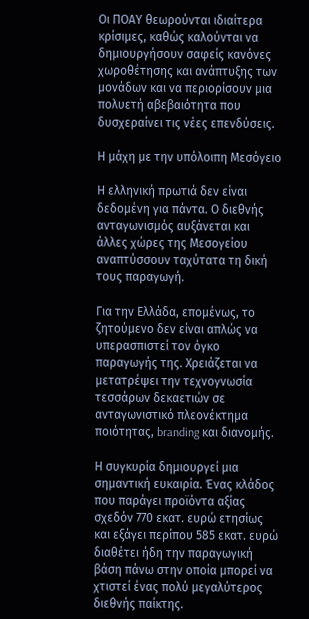Οι ΠΟΑΥ θεωρούνται ιδιαίτερα κρίσιμες, καθώς καλούνται να δημιουργήσουν σαφείς κανόνες χωροθέτησης και ανάπτυξης των μονάδων και να περιορίσουν μια πολυετή αβεβαιότητα που δυσχεραίνει τις νέες επενδύσεις.

Η μάχη με την υπόλοιπη Μεσόγειο

Η ελληνική πρωτιά δεν είναι δεδομένη για πάντα. Ο διεθνής ανταγωνισμός αυξάνεται και άλλες χώρες της Μεσογείου αναπτύσσουν ταχύτατα τη δική τους παραγωγή.

Για την Ελλάδα, επομένως, το ζητούμενο δεν είναι απλώς να υπερασπιστεί τον όγκο παραγωγής της. Χρειάζεται να μετατρέψει την τεχνογνωσία τεσσάρων δεκαετιών σε ανταγωνιστικό πλεονέκτημα ποιότητας, branding και διανομής.

Η συγκυρία δημιουργεί μια σημαντική ευκαιρία. Ένας κλάδος που παράγει προϊόντα αξίας σχεδόν 770 εκατ. ευρώ ετησίως και εξάγει περίπου 585 εκατ. ευρώ διαθέτει ήδη την παραγωγική βάση πάνω στην οποία μπορεί να χτιστεί ένας πολύ μεγαλύτερος διεθνής παίκτης.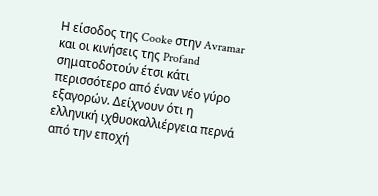Η είσοδος της Cooke στην Avramar και οι κινήσεις της Profand σηματοδοτούν έτσι κάτι περισσότερο από έναν νέο γύρο εξαγορών. Δείχνουν ότι η ελληνική ιχθυοκαλλιέργεια περνά από την εποχή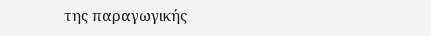της παραγωγικής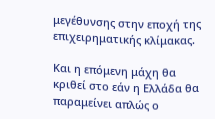μεγέθυνσης στην εποχή της επιχειρηματικής κλίμακας.

Και η επόμενη μάχη θα κριθεί στο εάν η Ελλάδα θα παραμείνει απλώς ο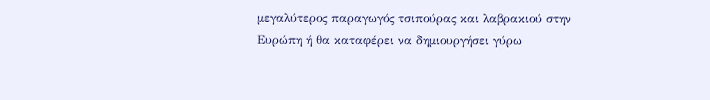μεγαλύτερος παραγωγός τσιπούρας και λαβρακιού στην Ευρώπη ή θα καταφέρει να δημιουργήσει γύρω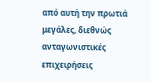από αυτή την πρωτιά μεγάλες, διεθνώς ανταγωνιστικές επιχειρήσεις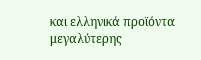και ελληνικά προϊόντα μεγαλύτερης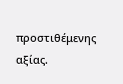προστιθέμενης αξίας.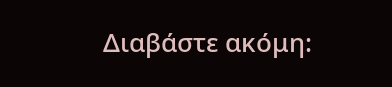Διαβάστε ακόμη: